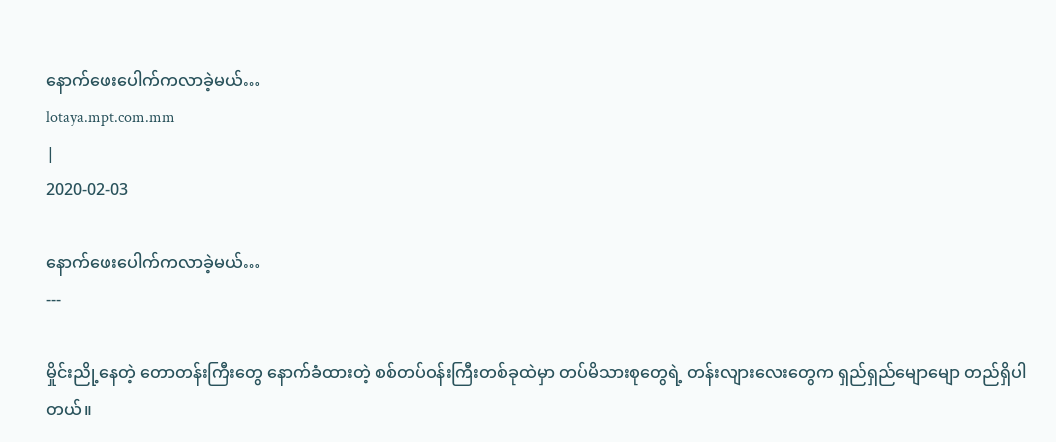နောက်ဖေးပေါက်ကလာခဲ့မယ်…
lotaya.mpt.com.mm
|
2020-02-03

နောက်ဖေးပေါက်ကလာခဲ့မယ်…
---

မှိုင်းညို့နေတဲ့ တောတန်းကြီးတွေ နောက်ခံထားတဲ့ စစ်တပ်ဝန်းကြီးတစ်ခုထဲမှာ တပ်မိသားစုတွေရဲ့ တန်းလျားလေးတွေက ရှည်ရှည်မျောမျော တည်ရှိပါတယ်။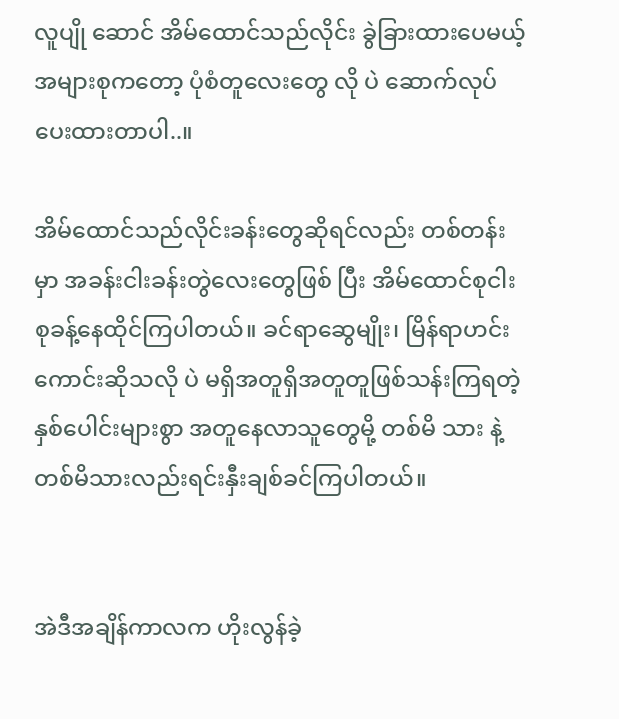လူပျို ဆောင် အိမ်ထောင်သည်လိုင်း ခွဲခြားထားပေမယ့် အများစုကတော့ ပုံစံတူလေးတွေ လို ပဲ ဆောက်လုပ်ပေးထားတာပါ..။

အိမ်ထောင်သည်လိုင်းခန်းတွေဆိုရင်လည်း တစ်တန်းမှာ အခန်းငါးခန်းတွဲလေးတွေဖြစ် ပြီး အိမ်ထောင်စုငါးစုခန့်နေထိုင်ကြပါတယ်။ ခင်ရာဆွေမျိုး၊ မြိန်ရာဟင်းကောင်းဆိုသလို ပဲ မရှိအတူရှိအတူတူဖြစ်သန်းကြရတဲ့ နှစ်ပေါင်းများစွာ အတူနေလာသူတွေမို့ တစ်မိ သား နဲ့ တစ်မိသားလည်းရင်းနှီးချစ်ခင်ကြပါတယ်။


အဲဒီအချိန်ကာလက ဟိုးလွန်ခဲ့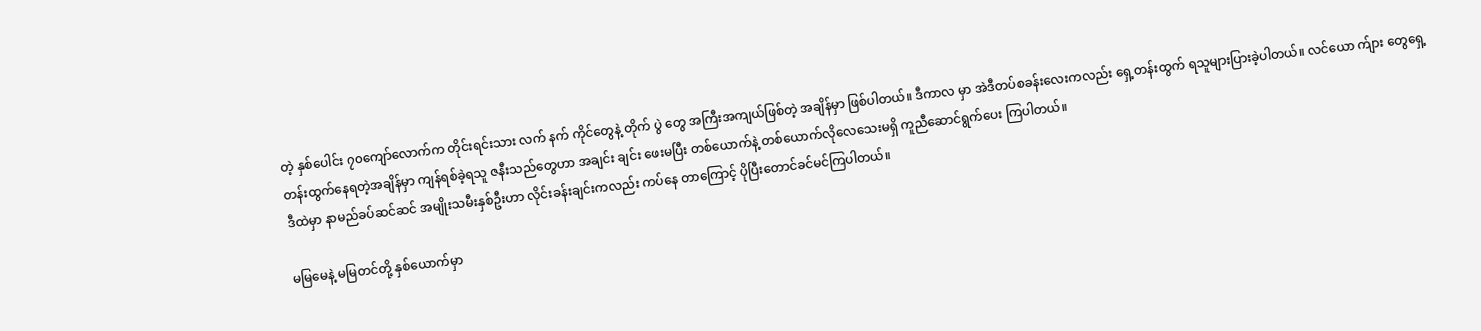တဲ့ နှစ်ပေါင်း ၇၀ကျော်လောက်က တိုင်းရင်းသား လက် နက် ကိုင်တွေနဲ့ တိုက် ပွဲ တွေ အကြီးအကျယ်ဖြစ်တဲ့ အချိန်မှာ ဖြစ်ပါတယ်။ ဒီကာလ မှာ အဲဒီတပ်စခန်းလေးကလည်း ရှေ့တန်းထွက် ရသူများပြားခဲ့ပါတယ်။ လင်ယော က်ျား တွေရှေ့တန်းထွက်နေရတဲ့အချိန်မှာ ကျန်ရစ်ခဲ့ရသူ ဇနီးသည်တွေဟာ အချင်း ချင်း ဖေးမပြီး တစ်ယောက်နဲ့ တစ်ယောက်လိုလေသေးမရှိ ကူညီဆောင်ရွက်ပေး ကြပါတယ်။
ဒီထဲမှာ နာမည်ခပ်ဆင်ဆင် အမျိုးသမီးနှစ်ဦးဟာ လိုင်းခန်းချင်းကလည်း ကပ်နေ တာကြောင့် ပိုပြီးတောင်ခင်မင်ကြပါတယ်။

မမြမေနဲ့ မမြတင်တို့ နှစ်ယောက်မှာ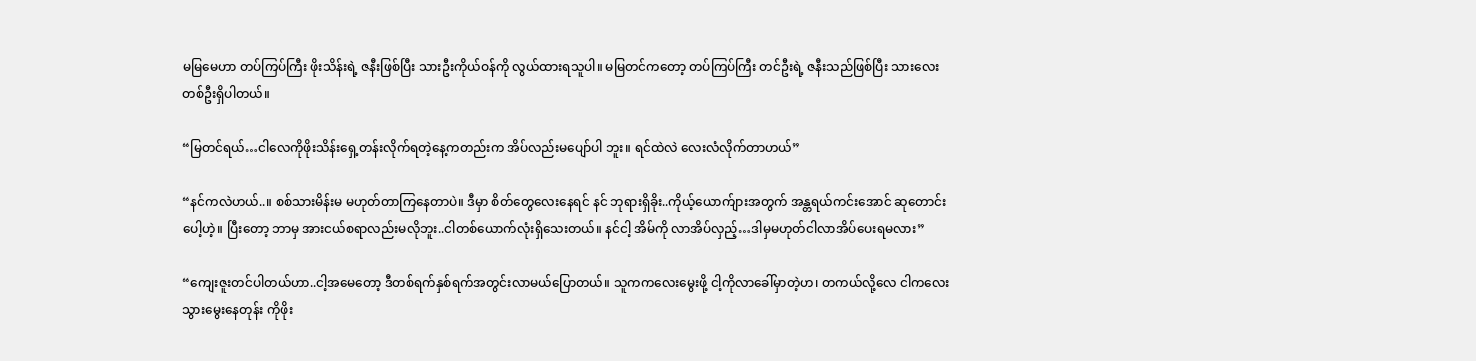မမြမေဟာ တပ်ကြပ်ကြီး ဖိုးသိန်းရဲ့ ဇနီးဖြစ်ပြီး သားဦးကိုယ်ဝန်ကို လွယ်ထားရသူပါ။ မမြတင်ကတော့ တပ်ကြပ်ကြီး တင်ဦးရဲ့ ဇနီးသည်ဖြစ်ပြီး သားလေးတစ်ဦးရှိပါတယ်။

“မြတင်ရယ်…ငါလေကိုဖိုးသိန်းရှေ့တန်းလိုက်ရတဲ့နေ့ကတည်းက အိပ်လည်းမပျော်ပါ ဘူး။ ရင်ထဲလဲ လေးလံလိုက်တာဟယ်”

“နင်ကလဲဟယ်..။ စစ်သားမိန်းမ မဟုတ်တာကြနေတာပဲ။ ဒီမှာ စိတ်တွေလေးနေရင် နင် ဘုရားရှိခိုး..ကိုယ့်ယောက်ျားအတွက် အန္တရယ်ကင်းအောင် ဆုတောင်းပေါ့ဟဲ့။ ပြီးတော့ ဘာမှ အားငယ်စရာလည်းမလိုဘူး..ငါတစ်ယောက်လုံးရှိသေးတယ်။ နင်ငါ့ အိမ်ကို လာအိပ်လှည့်…ဒါမှမဟုတ်ငါလာအိပ်ပေးရမလား”

“ကျေးဇူးတင်ပါတယ်ဟာ..ငါ့အမေတော့ ဒီတစ်ရက်နှစ်ရက်အတွင်းလာမယ်ပြောတယ်။ သူကကလေးမွေးဖို့ ငါ့ကိုလာခေါ်မှာတဲ့ဟ၊ တကယ်လို့လေ ငါကလေးသွားမွေးနေတုန်း ကိုဖိုး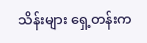သိန်းများ ရှေ့တန်းက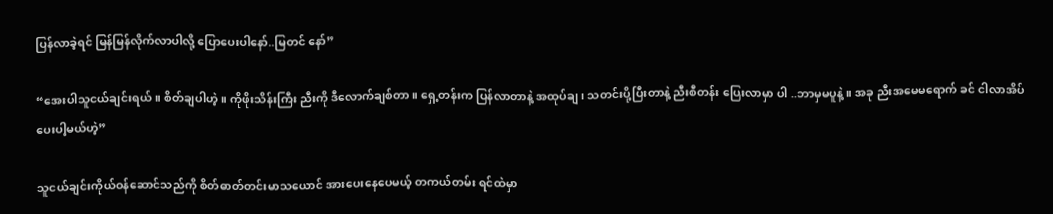ပြန်လာခဲ့ရင် မြန်မြန်လိုက်လာပါလို့ ပြောပေးပါနော်..မြတင် နော်”

“အေးပါသူငယ်ချင်းရယ်။ စိတ်ချပါဟဲ့။ ကိုဖိုးသိန်းကြီး ညီးကို ဒီလောက်ချစ်တာ။ ရှေ့တန်းက ပြန်လာတာနဲ့ အထုပ်ချ၊ သတင်းပို့ပြီးတာနဲ့ ညီးစီတန်း ပြေးလာမှာ ပါ ..ဘာမှမပူနဲ့။ အခု ညီးအမေမရောက် ခင် ငါလာအိပ်ပေးပါ့မယ်ဟဲ့”

သူငယ်ချင်းကိုယ်ဝန်ဆောင်သည်ကို စိတ်ဓာတ်တင်းမာသယောင် အားပေးနေပေမယ့် တကယ်တမ်း ရင်ထဲမှာ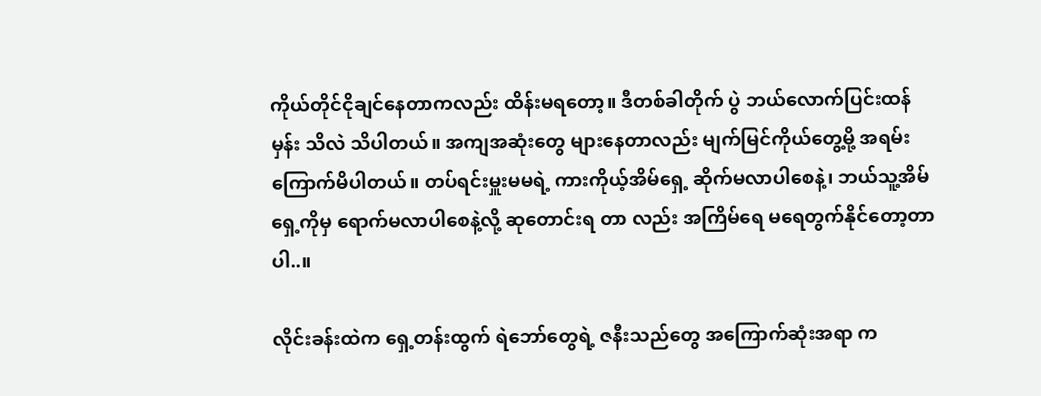ကိုယ်တိုင်ငိုချင်နေတာကလည်း ထိန်းမရတော့။ ဒီတစ်ခါတိုက် ပွဲ ဘယ်လောက်ပြင်းထန်မှန်း သိလဲ သိပါတယ်။ အကျအဆုံးတွေ များနေတာလည်း မျက်မြင်ကိုယ်တွေ့မို့ အရမ်းကြောက်မိပါတယ်။ တပ်ရင်းမှူးမမရဲ့ ကားကိုယ့်အိမ်ရှေ့ ဆိုက်မလာပါစေနဲ့၊ ဘယ်သူ့အိမ်ရှေ့ကိုမှ ရောက်မလာပါစေနဲ့လို့ ဆုတောင်းရ တာ လည်း အကြိမ်ရေ မရေတွက်နိုင်တော့တာပါ..။

လိုင်းခန်းထဲက ရှေ့တန်းထွက် ရဲဘော်တွေရဲ့ ဇနီးသည်တွေ အကြောက်ဆုံးအရာ က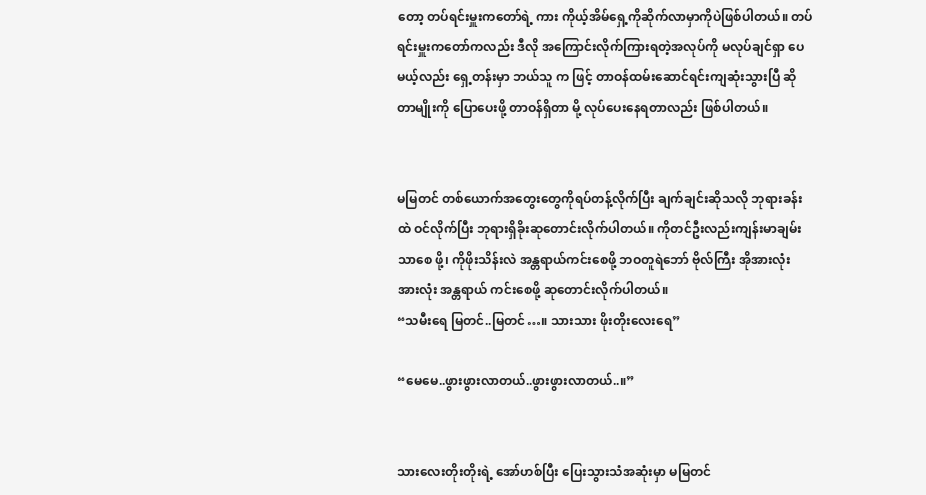တော့ တပ်ရင်းမှူးကတော်ရဲ့ ကား ကိုယ့်အိမ်ရှေ့ကိုဆိုက်လာမှာကိုပဲဖြစ်ပါတယ်။ တပ်ရင်းမှူးကတော်ကလည်း ဒီလို အကြောင်းလိုက်ကြားရတဲ့အလုပ်ကို မလုပ်ချင်ရှာ ပေမယ့်လည်း ရှေ့တန်းမှာ ဘယ်သူ က ဖြင့် တာဝန်ထမ်းဆောင်ရင်းကျဆုံးသွားပြီ ဆိုတာမျိုးကို ပြောပေးဖို့ တာဝန်ရှိတာ မို့ လုပ်ပေးနေရတာလည်း ဖြစ်ပါတယ်။


မမြတင် တစ်ယောက်အတွေးတွေကိုရပ်တန့်လိုက်ပြီး ချက်ချင်းဆိုသလို ဘုရားခန်း ထဲ ဝင်လိုက်ပြီး ဘုရားရှိခိုးဆုတောင်းလိုက်ပါတယ်။ ကိုတင်ဦးလည်းကျန်းမာချမ်းသာစေ ဖို့၊ ကိုဖိုးသိန်းလဲ အန္တရာယ်ကင်းစေဖို့ ဘဝတူရဲဘော် ဗိုလ်ကြီး အိုအားလုံး အားလုံး အန္တရာယ် ကင်းစေဖို့ ဆုတောင်းလိုက်ပါတယ်။
“သမီးရေ မြတင်..မြတင်…။ သားသား ဖိုးတိုးလေးရေ”

“မေမေ..ဖွားဖွားလာတယ်..ဖွားဖွားလာတယ်..။”


သားလေးတိုးတိုးရဲ့ အော်ဟစ်ပြီး ပြေးသွားသံအဆုံးမှာ မမြတင်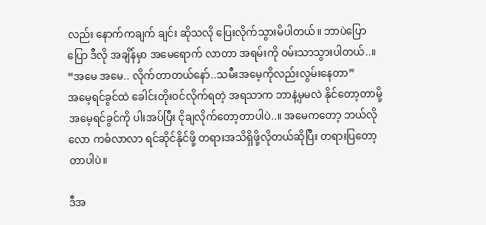လည်း နောက်ကချက် ချင်း ဆိုသလို ပြေးလိုက်သွားမိပါတယ်။ ဘာပဲပြောပြော ဒီလို အချိန်မှာ အမေရောက် လာတာ အရမ်းကို ဝမ်းသာသွားပါတယ်..။
“အမေ အမေ.. လိုက်တာတယ်နော်..သမီးအမေ့ကိုလည်းလွမ်းနေတာ”
အမေ့ရင်ခွင်ထဲ ခေါင်းတိုးဝင်လိုက်ရတဲ့ အရသာက ဘာနဲ့မှမလဲ နိုင်တော့တာမို့ အမေ့ရင်ခွင်ကို ပါးအပ်ပြီး ငိုချလိုက်တော့တာပါပဲ..။ အမေကတော့ ဘယ်လိုလော ကဓံလာလာ ရင်ဆိုင်နိုင်ဖို့ တရားအသိရှိဖို့လိုတယ်ဆိုပြီး တရားပြတော့တာပါပဲ။

ဒီအ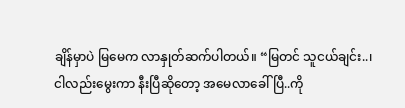ချိန်မှာပဲ မြမေက လာနှုတ်ဆက်ပါတယ်။ “မြတင် သူငယ်ချင်း..၊ ငါလည်းမွေးကာ နီးပြီဆိုတော့ အမေလာခေါ်ပြီ..ကို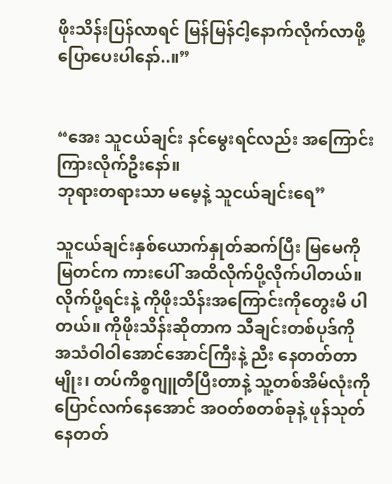ဖိုးသိန်းပြန်လာရင် မြန်မြန်ငါ့နောက်လိုက်လာဖို့ ပြောပေးပါနော်..။”


“အေး သူငယ်ချင်း နင်မွေးရင်လည်း အကြောင်းကြားလိုက်ဦးနော်။
ဘုရားတရားသာ မမေ့နဲ့ သူငယ်ချင်းရေ”

သူငယ်ချင်းနှစ်ယောက်နှုတ်ဆက်ပြီး မြမေကို မြတင်က ကားပေါ် အထိလိုက်ပို့လိုက်ပါတယ်။ လိုက်ပို့ရင်းနဲ့ ကိုဖိုးသိန်းအကြောင်းကိုတွေးမိ ပါတယ်။ ကိုဖိုးသိန်းဆိုတာက သီချင်းတစ်ပုဒ်ကို အသံဝါဝါအောင်အောင်ကြီးနဲ့ ညီး နေတတ်တာမျိုး၊ တပ်ကိစ္စဂျူတီပြီးတာနဲ့ သူ့တစ်အိမ်လုံးကို ပြောင်လက်နေအောင် အဝတ်စတစ်ခုနဲ့ ဖုန်သုတ်နေတတ်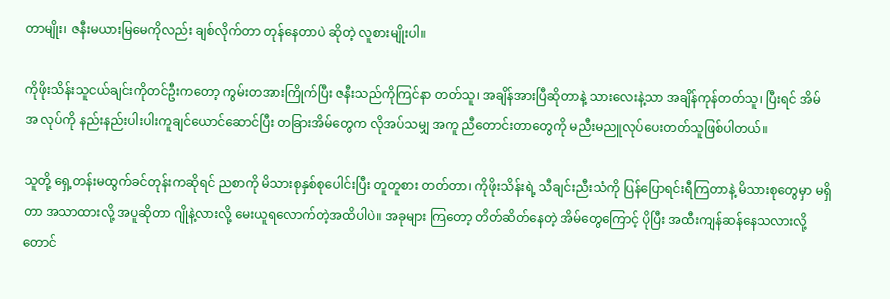တာမျိုး၊ ဇနီးမယားမြမေကိုလည်း ချစ်လိုက်တာ တုန်နေတာပဲ ဆိုတဲ့ လူစားမျိုးပါ။

ကိုဖိုးသိန်းသူငယ်ချင်းကိုတင်ဦးကတော့ ကွမ်းတအားကြိုက်ပြီး ဇနီးသည်ကိုကြင်နာ တတ်သူ၊ အချိန်အားပြီဆိုတာနဲ့ သားလေးနဲ့သာ အချိန်ကုန်တတ်သူ၊ ပြီးရင် အိမ်အ လုပ်ကို နည်းနည်းပါးပါးကူချင်ယောင်ဆောင်ပြီး တခြားအိမ်တွေက လိုအပ်သမျှ အကူ ညီတောင်းတာတွေကို မညီးမညူလုပ်ပေးတတ်သူဖြစ်ပါတယ်။

သူတို့ ရှေ့တန်းမထွက်ခင်တုန်းကဆိုရင် ညစာကို မိသားစုနှစ်စုပေါင်းပြီး တူတူစား တတ်တာ၊ ကိုဖိုးသိန်းရဲ့ သီချင်းညီးသံကို ပြန်ပြောရင်းရီကြတာနဲ့ မိသားစုတွေမှာ မရှိတာ အသာထားလို့ အပူဆိုတာ ဂျိုနဲ့လားလို့ မေးယူရလောက်တဲ့အထိပါပဲ။ အခုများ ကြတော့ တိတ်ဆိတ်နေတဲ့ အိမ်တွေကြောင့် ပိုပြီး အထီးကျန်ဆန်နေသလားလို့တောင်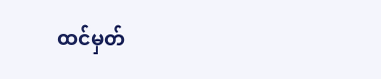ထင်မှတ်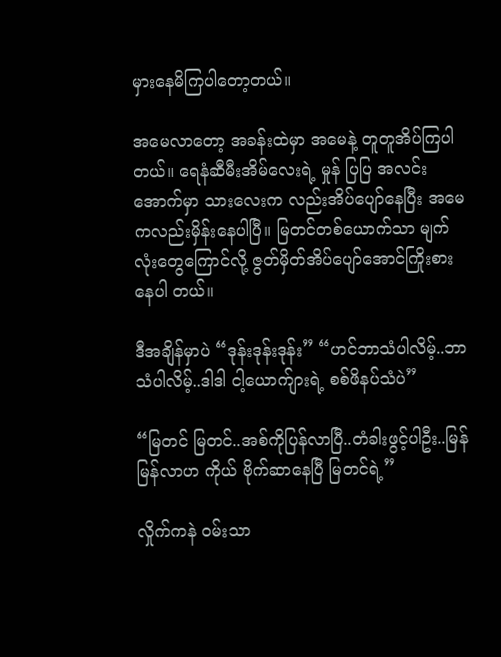မှားနေမိကြပါတော့တယ်။

အမေလာတော့ အခန်းထဲမှာ အမေနဲ့ တူတူအိပ်ကြပါတယ်။ ရေနံဆီမီးအိမ်လေးရဲ့ မှုန် ပြပြ အလင်းအောက်မှာ သားလေးက လည်းအိပ်ပျော်နေပြီး အမေကလည်းမှိန်းနေပါပြီ။ မြတင်တစ်ယောက်သာ မျက်လုံးတွေကြောင်လို့ ဇွတ်မှိတ်အိပ်ပျော်အောင်ကြိုးစားနေပါ တယ်။

ဒီအချိန်မှာပဲ “ဒုန်းဒုန်းဒုန်း” “ဟင်ဘာသံပါလိမ့်..ဘာသံပါလိမ့်..ဒါဒါ ငါ့ယောက်ျားရဲ့ စစ်ဖိနပ်သံပဲ”

“မြတင် မြတင်..အစ်ကိုပြန်လာပြီ..တံခါးဖွင့်ပါဦး..မြန်မြန်လာဟ ကိုယ် ဗိုက်ဆာနေပြီ မြတင်ရဲ့”

လှိုက်ကနဲ ဝမ်းသာ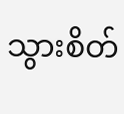သွားစိတ်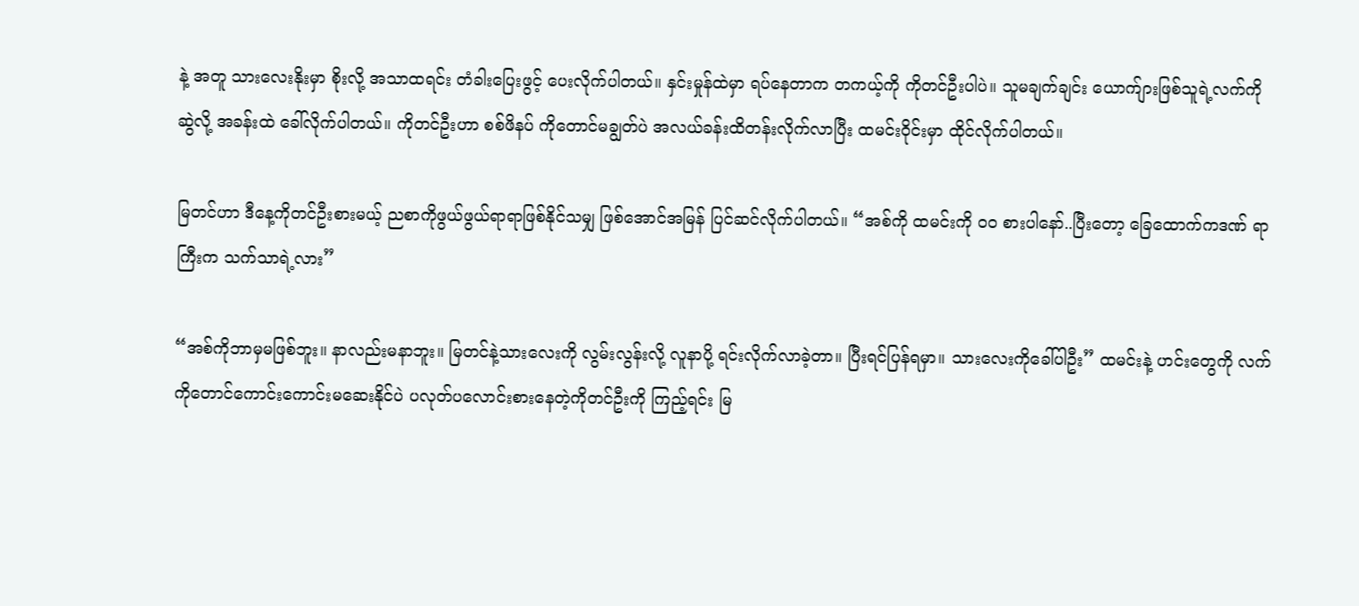နဲ့ အတူ သားလေးနိုးမှာ စိုးလို့ အသာထရင်း တံခါးပြေးဖွင့် ပေးလိုက်ပါတယ်။ နှင်းမှုန်ထဲမှာ ရပ်နေတာက တကယ့်ကို ကိုတင်ဦးပါပဲ။ သူမချက်ချင်း ယောက်ျားဖြစ်သူရဲ့လက်ကို ဆွဲလို့ အခန်းထဲ ခေါ်လိုက်ပါတယ်။ ကိုတင်ဦးဟာ စစ်ဖိနပ် ကိုတောင်မချွတ်ပဲ အလယ်ခန်းထိတန်းလိုက်လာပြီး ထမင်းဝိုင်းမှာ ထိုင်လိုက်ပါတယ်။

မြတင်ဟာ ဒီနေ့ကိုတင်ဦးစားမယ့် ညစာကိုဖွယ်ဖွယ်ရာရာဖြစ်နိုင်သမျှ ဖြစ်အောင်အမြန် ပြင်ဆင်လိုက်ပါတယ်။ “အစ်ကို ထမင်းကို ၀၀ စားပါနော်..ပြီးတော့ ခြေထောက်ကဒဏ် ရာကြီးက သက်သာရဲ့လား”

“အစ်ကိုဘာမှမဖြစ်ဘူး။ နာလည်းမနာဘူး။ မြတင်နဲ့သားလေးကို လွမ်းလွန်းလို့ လူနာပို့ ရင်းလိုက်လာခဲ့တာ။ ပြီးရင်ပြန်ရမှာ။ သားလေးကိုခေါ်ပါဦး” ထမင်းနဲ့ ဟင်းတွေကို လက် ကိုတောင်ကောင်းကောင်းမဆေးနိုင်ပဲ ပလုတ်ပလောင်းစားနေတဲ့ကိုတင်ဦးကို ကြည့်ရင်း မြ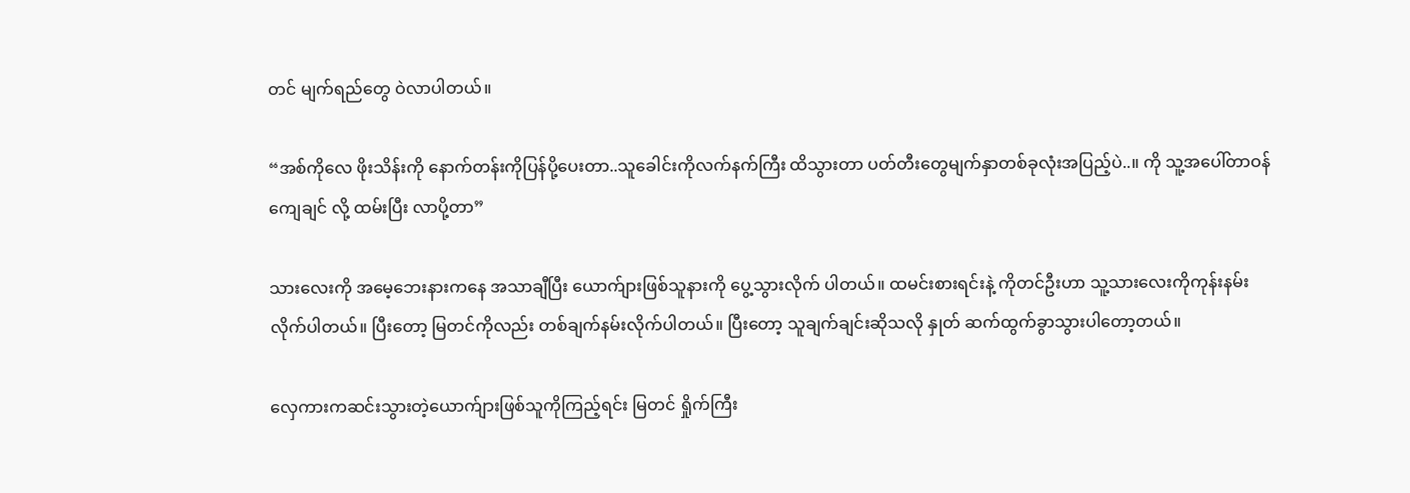တင် မျက်ရည်တွေ ဝဲလာပါတယ်။

“အစ်ကိုလေ ဖိုးသိန်းကို နောက်တန်းကိုပြန်ပို့ပေးတာ..သူခေါင်းကိုလက်နက်ကြီး ထိသွားတာ ပတ်တီးတွေမျက်နှာတစ်ခုလုံးအပြည့်ပဲ..။ ကို သူ့အပေါ်တာဝန်ကျေချင် လို့ ထမ်းပြီး လာပို့တာ”

သားလေးကို အမေ့ဘေးနားကနေ အသာချီပြီး ယောက်ျားဖြစ်သူနားကို ပွေ့သွားလိုက် ပါတယ်။ ထမင်းစားရင်းနဲ့ ကိုတင်ဦးဟာ သူ့သားလေးကိုကုန်းနမ်းလိုက်ပါတယ်။ ပြီးတော့ မြတင်ကိုလည်း တစ်ချက်နမ်းလိုက်ပါတယ်။ ပြီးတော့ သူချက်ချင်းဆိုသလို နှုတ် ဆက်ထွက်ခွာသွားပါတော့တယ်။

လှေကားကဆင်းသွားတဲ့ယောက်ျားဖြစ်သူကိုကြည့်ရင်း မြတင် ရှိုက်ကြီး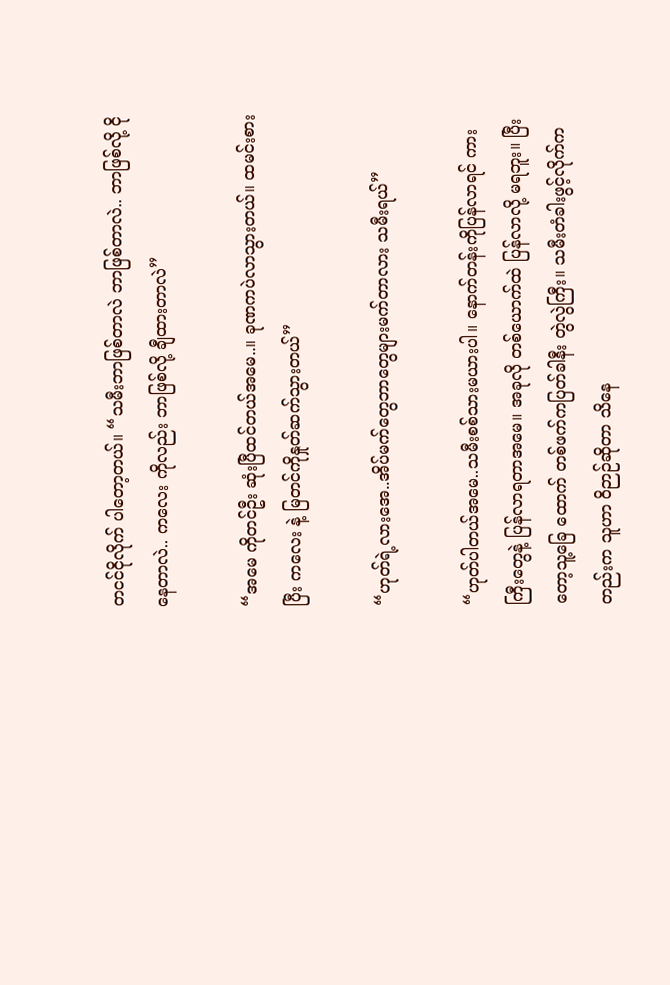တငင်ငိုလိုက် ပါတော့တယ်။ “သမီးဘာဖြစ်တာလဲ ဘာဖြစ်တာလဲ.. ဘာဖြစ်လို့ ငိုနေတာလဲ.. ကလေး ကိုလည်း ဘာဖြစ်လို့ ချီထားတာလဲ”

“အမေ ကိုတင်ဦး ဆုံးပြီထင်တယ်အမေ..။ ခုဏကပဲလာသွားတယ်။ ထမင်းစားပြီး ကလေး နဲ့ မြတင်ကိုနှုတ်ဆက်သွားတယ်”

“ဟုတ်ရဲ့လားအေ..အိပ်မက်တွေဘာတွေများမက်တာလား သမီးရယ်”

“ဟုတ်ပါတယ်အမေ..သမီးစစ်သားမယားပါ။ နောက်တန်းကိုပြန်လာရင် ကားကြီးတွေနဲ့ ပြန်လာရတာအမေ။ အခုလို တစ်ယောက်ထဲ ပြန်လာလို့ မရဘူး။ ပြီးတော့သူ့ခြေ ထောက် တစ်ဖက်ကပြတ်ခါနီး တွဲလွဲကြီး။ သမီးတံခါးဖွင့်လိုက်ကတည်းက သူဟာ ဝိဉာဉ်ဆိုတာ သိနေ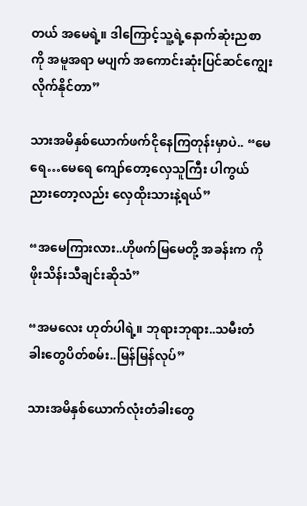တယ် အမေရဲ့။ ဒါကြောင့်သူ့ရဲ့နောက်ဆုံးညစာကို အမူအရာ မပျက် အကောင်းဆုံးပြင်ဆင်ကျွေးလိုက်နိုင်တာ”

သားအမိနှစ်ယောက်ဖက်ငိုနေကြတုန်းမှာပဲ.. “မေရေ…မေရေ ကျော်တော့လှေသူကြီး ပါကွယ် ညားတော့လည်း လှေထိုးသားနဲ့ရယ်”

“အမေကြားလား..ဟိုဖက်မြမေတို့ အခန်းက ကိုဖိုးသိန်းသီချင်းဆိုသံ”

“အမလေး ဟုတ်ပါရဲ့။ ဘုရားဘုရား..သမီးတံခါးတွေပိတ်စမ်း..မြန်မြန်လုပ်”

သားအမိနှစ်ယောက်လုံးတံခါးတွေ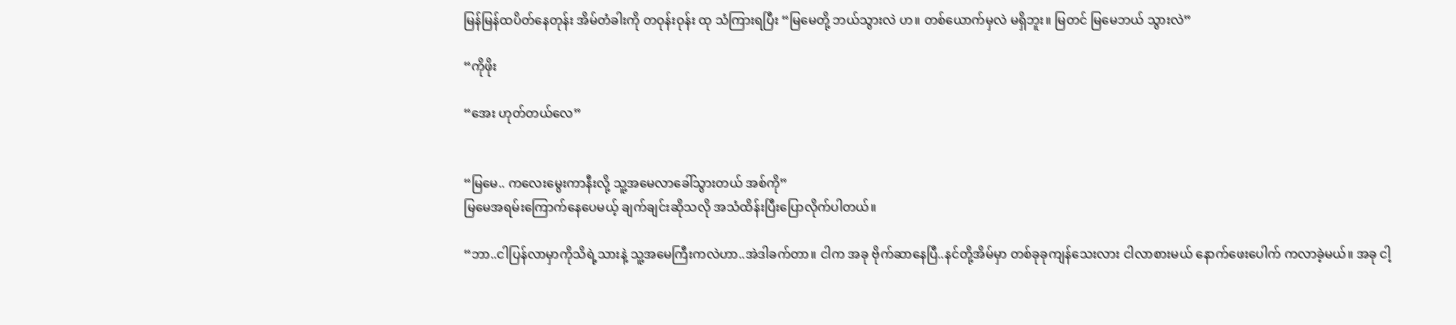မြန်မြန်ထပိတ်နေတုန်း အိမ်တံခါးကို တဝုန်းဝုန်း ထု သံကြားရပြီး “မြမေတို့ ဘယ်သွားလဲ ဟ။ တစ်ယောက်မှလဲ မရှိဘူး။ မြတင် မြမေဘယ် သွားလဲ”

“ကိုဖိုး

“အေး ဟုတ်တယ်လေ”


“မြမေ.. ကလေးမွေးကာနီးလို့ သူ့အမေလာခေါ်သွားတယ် အစ်ကို”
မြမေအရမ်းကြောက်နေပေမယ့် ချက်ချင်းဆိုသလို အသံထိန်းပြီးပြောလိုက်ပါတယ်။

“ဘာ..ငါပြန်လာမှာကိုသိရဲ့သားနဲ့ သူ့အမေကြီးကလဲဟာ..အဲဒါခက်တာ။ ငါက အခု ဗိုက်ဆာနေပြီ..နင်တို့အိမ်မှာ တစ်ခုခုကျန်သေးလား ငါလာစားမယ် နောက်ဖေးပေါက် ကလာခဲ့မယ်။ အခု ငါ့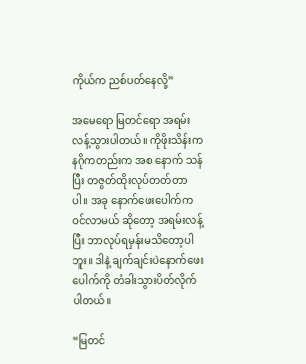ကိုယ်က ညစ်ပတ်နေလို့”

အမေရော မြတင်ရော အရမ်းလန့်သွားပါတယ်။ ကိုဖိုးသိန်းက နဂိုကတည်းက အစ နောက် သန်ပြီး တဇွတ်ထိုးလုပ်တတ်တာပါ။ အခု နောက်ဖေးပေါက်ကဝင်လာမယ် ဆိုတော့ အရမ်းလန့်ပြီး ဘာလုပ်ရမှန်းမသိတော့ပါဘူး။ ဒါနဲ့ ချက်ချင်းပဲနောက်ဖေး ပေါက်ကို တံခါးသွားပိတ်လိုက်ပါတယ်။

“မြတင်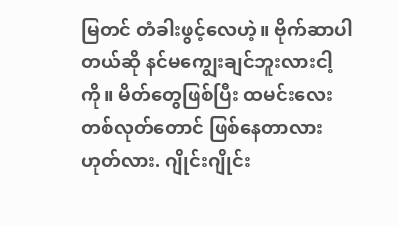မြတင် တံခါးဖွင့်လေဟဲ့။ ဗိုက်ဆာပါတယ်ဆို နင်မကျွေးချင်ဘူးလားငါ့ကို။ မိတ်တွေဖြစ်ပြီး ထမင်းလေးတစ်လုတ်တောင် ဖြစ်နေတာလား ဟုတ်လား. ဂျိုင်းဂျိုင်း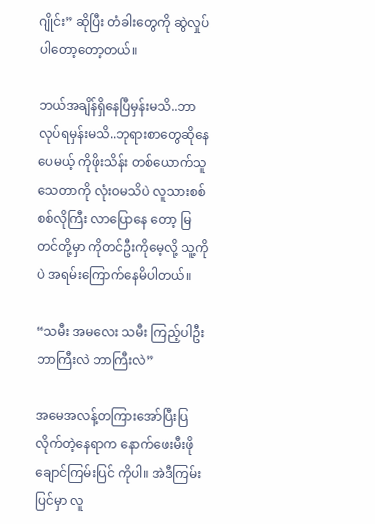ဂျိုင်း” ဆိုပြီး တံခါးတွေကို ဆွဲလှုပ်ပါတော့တော့တယ်။

ဘယ်အချိန်ရှိနေပြီမှန်းမသိ..ဘာလုပ်ရမှန်းမသိ..ဘုရားစာတွေဆိုနေပေမယ့် ကိုဖိုးသိန်း တစ်ယောက်သူသေတာကို လုံးဝမသိပဲ လူသားစစ်စစ်လိုကြီး လာပြောနေ တော့ မြတင်တို့မှာ ကိုတင်ဦးကိုမေ့လို့ သူ့ကိုပဲ အရမ်းကြောက်နေမိပါတယ်။

“သမီး အမလေး သမီး ကြည့်ပါဦး ဘာကြီးလဲ ဘာကြီးလဲ”

အမေအလန့်တကြားအော်ပြီးပြလိုက်တဲ့နေရာက နောက်ဖေးမီးဖိုချောင်ကြမ်းပြင် ကိုပါ။ အဲဒီကြမ်းပြင်မှာ လူ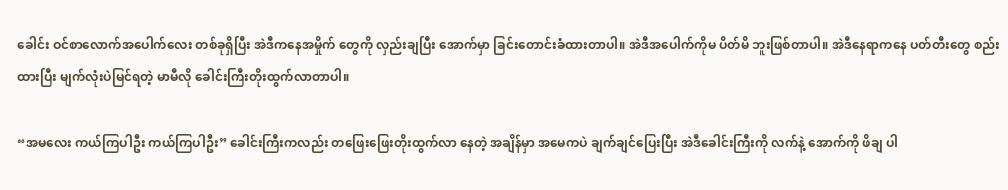ခေါင်း ဝင်စာလောက်အပေါက်လေး တစ်ခုရှိပြီး အဲဒီကနေအမှိုက် တွေကို လှည်းချပြီး အောက်မှာ ခြင်းတောင်းခံထားတာပါ။ အဲဒီအပေါက်ကိုမ ပိတ်မိ ဘူးဖြစ်တာပါ။ အဲဒီနေရာကနေ ပတ်တီးတွေ စည်းထားပြီး မျက်လုံးပဲမြင်ရတဲ့ မာမီလို ခေါင်းကြီးတိုးထွက်လာတာပါ။

“အမလေး ကယ်ကြပါဦး ကယ်ကြပါဦး” ခေါင်းကြီးကလည်း တဖြေးဖြေးတိုးထွက်လာ နေတဲ့ အချိန်မှာ အမေကပဲ ချက်ချင်ပြေးပြီး အဲဒီခေါင်းကြီးကို လက်နဲ့ အောက်ကို ဖိချ ပါ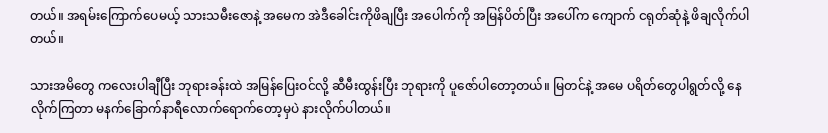တယ်။ အရမ်းကြောက်ပေမယ့် သားသမီးဇောနဲ့ အမေက အဲဒီခေါင်းကိုဖိချပြီး အပေါက်ကို အမြန်ပိတ်ပြီး အပေါ်က ကျောက် ငရုတ်ဆုံနဲ့ ဖိချလိုက်ပါတယ်။

သားအမိတွေ ကလေးပါချီပြီး ဘုရားခန်းထဲ အမြန်ပြေးဝင်လို့ ဆီမီးထွန်းပြီး ဘုရားကို ပူဇော်ပါတော့တယ်။ မြတင်နဲ့ အမေ ပရိတ်တွေပါရွတ်လို့ နေလိုက်ကြတာ မနက်ခြောက်နာရီလောက်ရောက်တော့မှပဲ နားလိုက်ပါတယ်။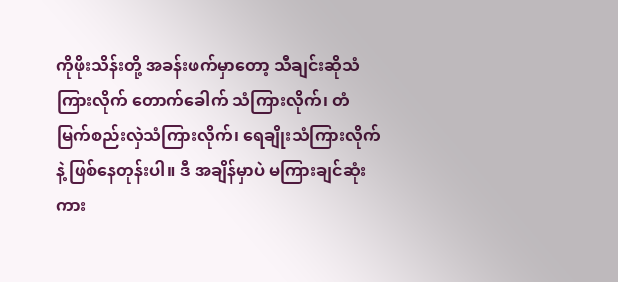ကိုဖိုးသိန်းတို့ အခန်းဖက်မှာတော့ သီချင်းဆိုသံကြားလိုက် တောက်ခေါက် သံကြားလိုက်၊ တံမြက်စည်းလှဲသံကြားလိုက်၊ ရေချိုးသံကြားလိုက်နဲ့ ဖြစ်နေတုန်းပါ။ ဒီ အချိန်မှာပဲ မကြားချင်ဆုံး ကား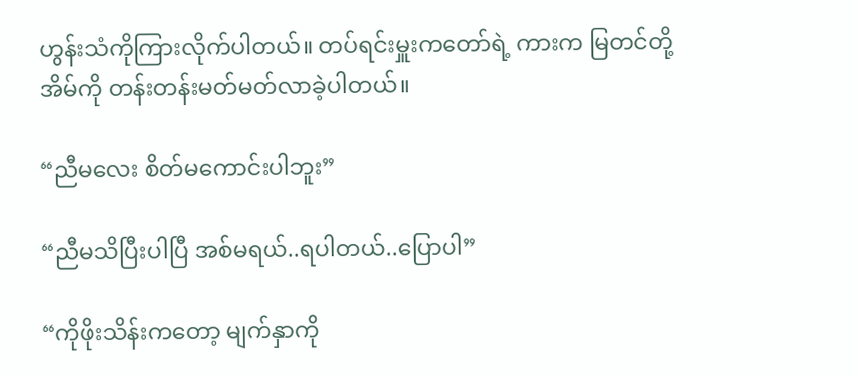ဟွန်းသံကိုကြားလိုက်ပါတယ်။ တပ်ရင်းမှူးကတော်ရဲ့ ကားက မြတင်တို့ အိမ်ကို တန်းတန်းမတ်မတ်လာခဲ့ပါတယ်။

“ညီမလေး စိတ်မကောင်းပါဘူး”

“ညီမသိပြီးပါပြီ အစ်မရယ်..ရပါတယ်..ပြောပါ”

“ကိုဖိုးသိန်းကတော့ မျက်နှာကို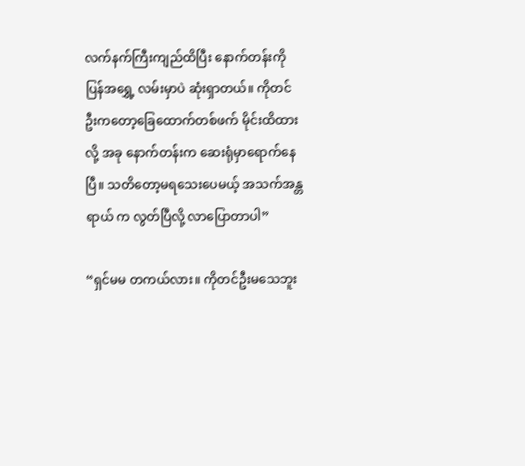လက်နက်ကြီးကျည်ထိပြီး နောက်တန်းကို ပြန်အရွှေ့ လမ်းမှာပဲ ဆုံးရှာတယ်။ ကိုတင်ဦးကတော့ခြေထောက်တစ်ဖက် မိုင်းထိထားလို့ အခု နောက်တန်းက ဆေးရုံမှာရောက်နေပြီ။ သတိတော့မရသေးပေမယ့် အသက်အန္တရာယ် က လွတ်ပြီလို့ လာပြောတာပါ”

“ရှင်မမ တကယ်လား။ ကိုတင်ဦးမသေဘူး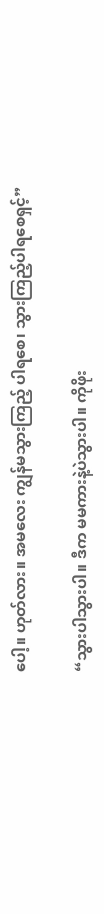ပေါ့။ ဟုတ်လား။ အမလေး ကျွန်မသွားကြည့် ပါရစေ၊ သွားကြည့်ပါရစေရှင့်”

“သွားပါသွားပါ။ ဒီက မမကားနဲ့ပဲသွားပါ။ ကိုဖိုး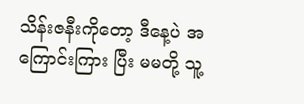သိန်းဇနီးကိုတော့ ဒီနေ့ပဲ အကြောင်းကြား ပြီး မမတို့ သူ့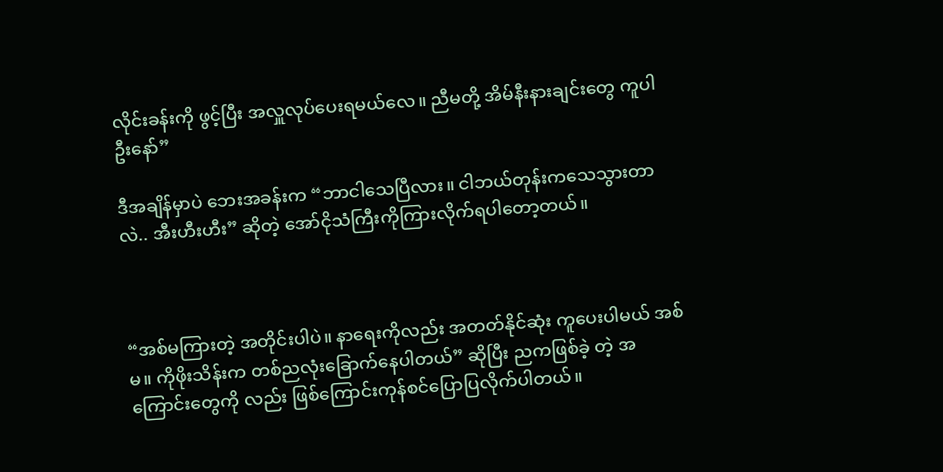လိုင်းခန်းကို ဖွင့်ပြီး အလှူလုပ်ပေးရမယ်လေ။ ညီမတို့ အိမ်နီးနားချင်းတွေ ကူပါဦးနော်”

ဒီအချိန်မှာပဲ ဘေးအခန်းက “ဘာငါသေပြီလား။ ငါဘယ်တုန်းကသေသွားတာလဲ.. အီးဟီးဟီး” ဆိုတဲ့ အော်ငိုသံကြီးကိုကြားလိုက်ရပါတော့တယ်။



“အစ်မကြားတဲ့ အတိုင်းပါပဲ။ နာရေးကိုလည်း အတတ်နိုင်ဆုံး ကူပေးပါမယ် အစ်မ။ ကိုဖိုးသိန်းက တစ်ညလုံးခြောက်နေပါတယ်” ဆိုပြီး ညကဖြစ်ခဲ့ တဲ့ အကြောင်းတွေကို လည်း ဖြစ်ကြောင်းကုန်စင်ပြောပြလိုက်ပါတယ်။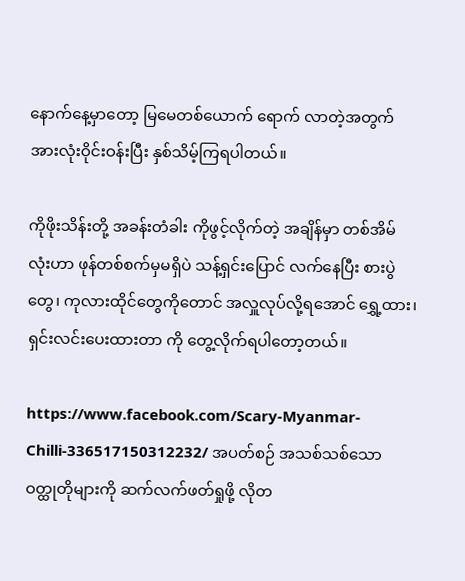နောက်နေ့မှာတော့ မြမေတစ်ယောက် ရောက် လာတဲ့အတွက် အားလုံးဝိုင်းဝန်းပြီး နှစ်သိမ့်ကြရပါတယ်။

ကိုဖိုးသိန်းတို့ အခန်းတံခါး ကိုဖွင့်လိုက်တဲ့ အချိန်မှာ တစ်အိမ်လုံးဟာ ဖုန်တစ်စက်မှမရှိပဲ သန့်ရှင်းပြောင် လက်နေပြီး စားပွဲတွေ၊ ကုလားထိုင်တွေကိုတောင် အလှူလုပ်လို့ရအောင် ရွှေ့ထား၊ ရှင်းလင်းပေးထားတာ ကို တွေ့လိုက်ရပါတော့တယ်။

https://www.facebook.com/Scary-Myanmar-Chilli-336517150312232/ အပတ်စဉ် အသစ်သစ်သော ဝတ္ထုတိုများကို ဆက်လက်ဖတ်ရှုဖို့ လိုတ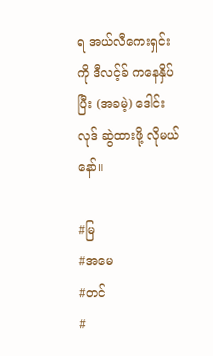ရ အယ်လီကေးရှင်းကို ဒီလင့်ခ် ကနေနှိပ်ပြီး (အခမဲ့) ဒေါင်းလုဒ် ဆွဲထားဖို့ လိုမယ်နော်။

#မြ
#အမေ
#တင်
#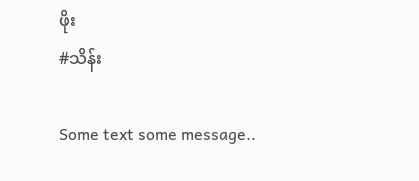ဖိုး
#သိန်း

Some text some message..